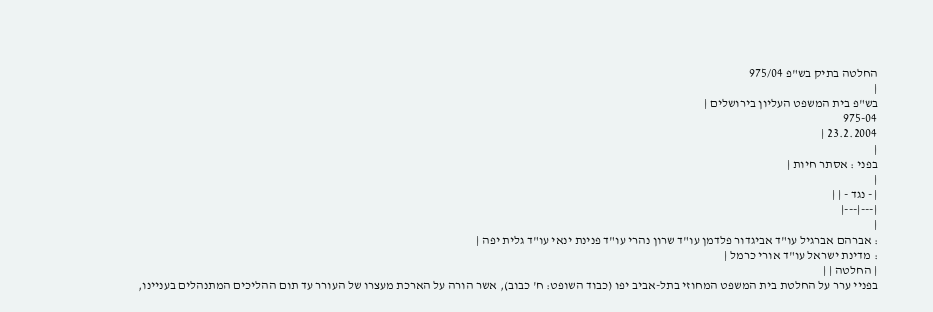החלטה בתיק בש"פ 975/04
|
בש"פ בית המשפט העליון בירושלים |
975-04
23.2.2004 |
|
בפני : אסתר חיות |
|
| - נגד - | |
|---|---|
|
: אברהם אברגיל עו"ד אביגדור פלדמן עו"ד שרון נהרי עו"ד פנינת ינאי עו"ד גלית יפה |
: מדינת ישראל עו"ד אורי כרמל |
| החלטה | |
בפניי ערר על החלטת בית המשפט המחוזי בתל-אביב יפו (כבוד השופט: ח' כבוב), אשר הורה על הארכת מעצרו של העורר עד תום ההליכים המתנהלים בעניינו,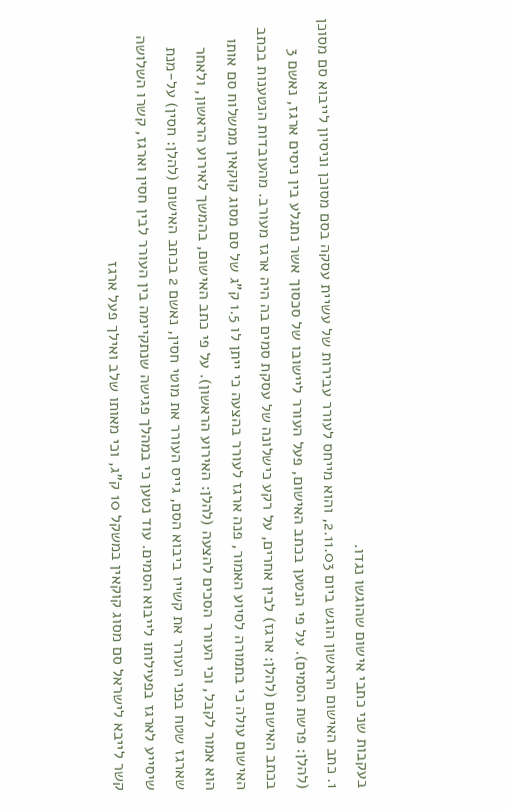בעקבות שני כתבי אישום שהוגשו נגדו.
1. כתב האישום הראשון הוגש ביום 2.11.03, והוא מייחס לעורר עבירות של עשיית עסקה בסם מסוכן וניסיון לייבוא סם מסוכן (להלן: פרשת הסמים). על פי הנטען בכתב האישום, פעל העורר ליישובו של סכסוך אשר נתגלע בין ניסים ארגז, נאשם 3 בכתב האישום (להלן: ארגז) לבין אחרים, על רקע כישלונה של עסקת סמים בה היה ארגז מעורב. מהעובדות הנטענות בכתב האישום עולה כי בתמורה לסיוע האמור, פנה ארגז לעורר בהצעה כי ייתן לו 1.5 ק"ג של סם מסוג קוקאין ממשלוח סם אותו הוא אמור לקבל, וכי העורר הסכים להצעה (להלן: האירוע הראשון). על פי כתב האישום, בהמשך לאירוע הראשון, ולאחר שארגז שטח בפני העורר את קשייו ביבוא הסם, גייס העורר את מוטי חסין, נאשם 2 בכתב האישום (להלן: חסין) על-מנת שיסייע לארגז בפעילותו לייבוא הסמים. עוד נטען כי במהלך פגישה שנתקיימה בין העורר לבין חסין וארגז, קשרו השלושה קשר לייבא לישראל סם מסוג קוקאין במשקל 10 ק"ג, וכי מאותו שלב ואילך פעל ארגז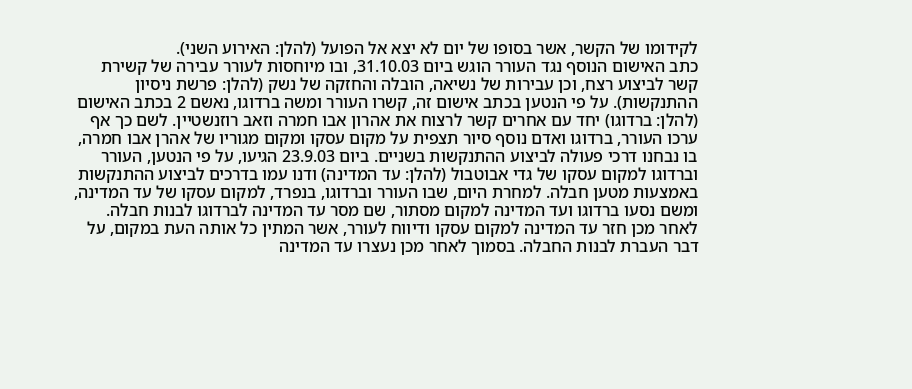לקידומו של הקשר, אשר בסופו של יום לא יצא אל הפועל (להלן: האירוע השני).
כתב האישום הנוסף נגד העורר הוגש ביום 31.10.03, ובו מיוחסות לעורר עבירה של קשירת קשר לביצוע רצח, וכן עבירות של נשיאה, הובלה והחזקה של נשק (להלן: פרשת ניסיון ההתנקשות). על פי הנטען בכתב אישום זה, קשרו העורר ומשה ברדוגו, נאשם 2 בכתב האישום (להלן: ברדוגו) יחד עם אחרים קשר לרצוח את אהרון אבו חמרה וזאב רוזנשטיין. לשם כך אף ערכו העורר, ברדוגו ואדם נוסף סיור תצפית על מקום עסקו ומקום מגוריו של אהרן אבו חמרה, בו נבחנו דרכי פעולה לביצוע ההתנקשות בשניים. ביום 23.9.03 הגיעו, על פי הנטען, העורר וברדוגו למקום עסקו של גדי אבוטבול (להלן: עד המדינה) ודנו עמו בדרכים לביצוע ההתנקשות באמצעות מטען חבלה. למחרת היום, שבו העורר וברדוגו, בנפרד, למקום עסקו של עד המדינה, ומשם נסעו ברדוגו ועד המדינה למקום מסתור, שם מסר עד המדינה לברדוגו לבנות חבלה. לאחר מכן חזר עד המדינה למקום עסקו ודיווח לעורר, אשר המתין כל אותה העת במקום, על דבר העברת לבנות החבלה. בסמוך לאחר מכן נעצרו עד המדינה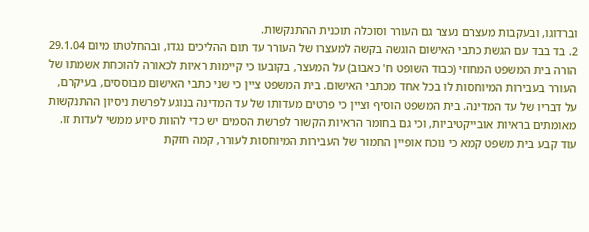וברדוגו, ובעקבות מעצרם נעצר גם העורר וסוכלה תוכנית ההתנקשות.
2. בד בבד עם הגשת כתבי האישום הוגשה בקשה למעצרו של העורר עד תום ההליכים נגדו, ובהחלטתו מיום 29.1.04 הורה בית המשפט המחוזי (כבוד השופט ח' כאבוב) על המעצר, בקובעו כי קיימות ראיות לכאורה להוכחת אשמתו של העורר בעבירות המיוחסות לו בכל אחד מכתבי האישום. בית המשפט ציין כי שני כתבי האישום מבוססים, בעיקרם, על דבריו של עד המדינה. בית המשפט הוסיף וציין כי פרטים מעדותו של עד המדינה בנוגע לפרשת ניסיון ההתנקשות מאומתים בראיות אובייקטיביות, וכי גם בחומר הראיות הקשור לפרשת הסמים יש כדי להוות סיוע ממשי לעדות זו. עוד קבע בית משפט קמא כי נוכח אופיין החמור של העבירות המיוחסות לעורר, קמה חזקת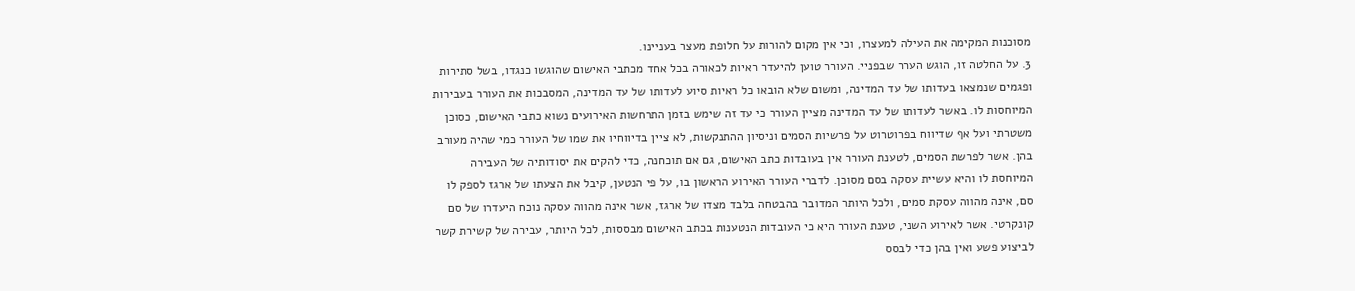מסוכנות המקימה את העילה למעצרו, וכי אין מקום להורות על חלופת מעצר בעניינו.
3. על החלטה זו, הוגש הערר שבפניי. העורר טוען להיעדר ראיות לכאורה בכל אחד מכתבי האישום שהוגשו כנגדו, בשל סתירות ופגמים שנמצאו בעדותו של עד המדינה, ומשום שלא הובאו כל ראיות סיוע לעדותו של עד המדינה, המסבכות את העורר בעבירות המיוחסות לו. באשר לעדותו של עד המדינה מציין העורר כי עד זה שימש בזמן התרחשות האירועים נשוא כתבי האישום, כסוכן משטרתי ועל אף שדיווח בפרוטרוט על פרשיות הסמים וניסיון ההתנקשות, לא ציין בדיווחיו את שמו של העורר כמי שהיה מעורב בהן. אשר לפרשת הסמים, לטענת העורר אין בעובדות כתב האישום, גם אם תוכחנה, כדי להקים את יסודותיה של העבירה המיוחסת לו והיא עשיית עסקה בסם מסוכן. לדברי העורר האירוע הראשון בו, על פי הנטען, קיבל את הצעתו של ארגז לספק לו סם, אינה מהווה עסקת סמים, ולכל היותר המדובר בהבטחה בלבד מצדו של ארגז, אשר אינה מהווה עסקה נוכח היעדרו של סם קונקרטי. אשר לאירוע השני, טענת העורר היא כי העובדות הנטענות בכתב האישום מבססות, לכל היותר, עבירה של קשירת קשר לביצוע פשע ואין בהן כדי לבסס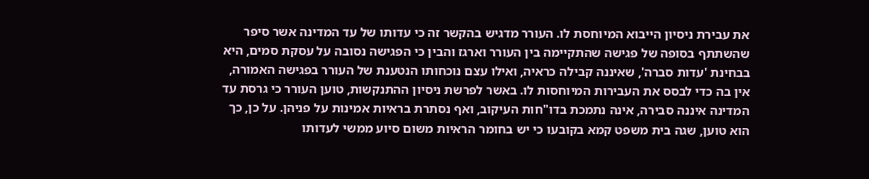את עבירת ניסיון הייבוא המיוחסת לו. העורר מדגיש בהקשר זה כי עדותו של עד המדינה אשר סיפר שהשתתף בסופה של פגישה שהתקיימה בין העורר וארגז והבין כי הפגישה נסובה על עסקת סמים, היא בבחינת 'עדות סברה', שאיננה קבילה כראיה, ואילו עצם נוכחותו הנטענת של העורר בפגישה האמורה, אין בה כדי לבסס את העבירות המיוחסות לו. באשר לפרשת ניסיון ההתנקשות, טוען העורר כי גרסת עד המדינה איננה סבירה, אינה נתמכת בדו"חות העיקוב, ואף נסתרת בראיות אמינות על פניהן. על כן, כך הוא טוען, שגה בית משפט קמא בקובעו כי יש בחומר הראיות משום סיוע ממשי לעדותו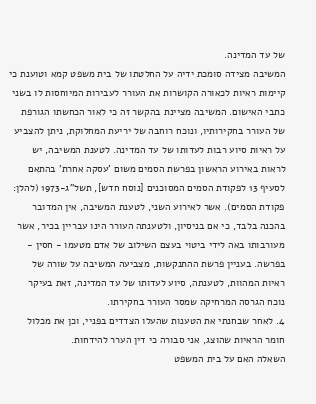של עד המדינה.
המשיבה מצידה סומכת ידיה על החלטתו של בית משפט קמא וטוענת כי קיימות ראיות לכאורה הקושרות את העורר לעבירות המיוחסות לו בשני כתבי האישום. המשיבה מציינת בהקשר זה כי לאור הכחשתו הגורפת של העורר בחקירותיו, ונוכח רוחבה של יריעת המחלוקת, ניתן להצביע על ראיות סיוע רבות לעדותו של עד המדינה. לטענת המשיבה, יש לראות באירוע הראשון בפרשת הסמים משום 'עסקה אחרת' בהתאם לסעיף 13 לפקודת הסמים המסוכנים [נוסח חדש], תשל"ג-1973 (להלן: פקודת הסמים). אשר לאירוע השני, לטענת המשיבה, אין המדובר בהכנה בלבד, כי אם בניסיון, ולטענתה העורר הינו עבריין בכיר, אשר מעורבותו באה לידי ביטוי בעצם השילוב של אדם מטעמו - חסין - בפרשה. בעניין פרשת ההתנקשות, מצביעה המשיבה על שורה של ראיות המהוות, לטענתה, סיוע לעדותו של עד המדינה, זאת בעיקר נוכח הגרסה המרחיקה שמסר העורר בחקירתו.
4. לאחר שבחנתי את הטענות שהעלו הצדדים בפניי, וכן את מכלול חומר הראיות שהוצג, אני סבורה כי דין הערר להידחות.
השאלה האם על בית המשפט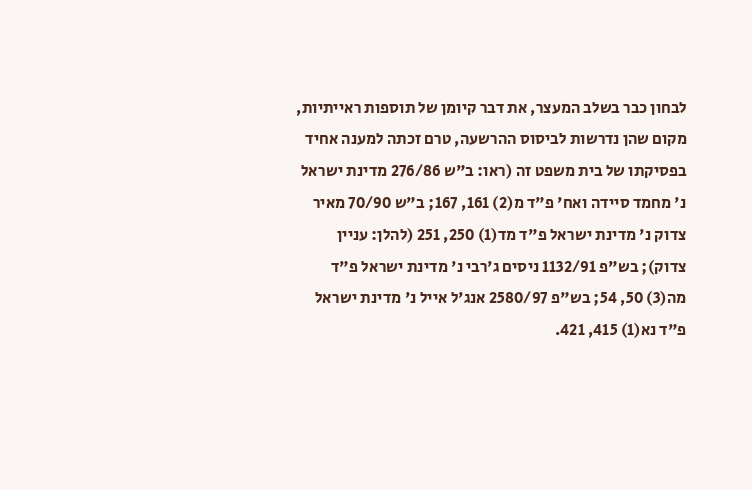לבחון כבר בשלב המעצר, את דבר קיומן של תוספות ראייתיות, מקום שהן נדרשות לביסוס ההרשעה, טרם זכתה למענה אחיד בפסיקתו של בית משפט זה (ראו: ב"ש 276/86 מדינת ישראל נ' מחמד סיידה ואח' פ"ד מ(2) 161, 167; ב"ש 70/90 מאיר צדוק נ' מדינת ישראל פ"ד מד(1) 250, 251 (להלן: עניין צדוק); בש"פ 1132/91 ניסים ג'רבי נ' מדינת ישראל פ"ד מה(3) 50, 54; בש"פ 2580/97 אנג'ל אייל נ' מדינת ישראל פ"ד נא(1) 415, 421.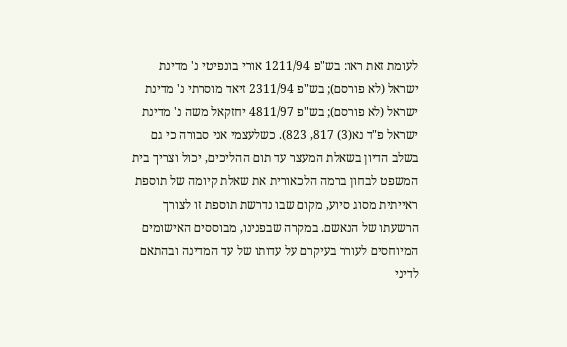לעומת זאת ראו: בש"פ 1211/94 אורי בונפיטי נ' מדינת ישראל (לא פורסם); בש"פ 2311/94 זיאד מוסרתי נ' מדינת ישראל (לא פורסם); בש"פ 4811/97 יחזקאל משה נ' מדינת ישראל פ"ד נא(3) 817, 823). כשלעצמי אני סבורה כי גם בשלב הדיון בשאלת המעצר עד תום ההליכים, יכול וצריך בית המשפט לבחון ברמה הלכאורית את שאלת קיומה של תוספת ראייתית מסוג סיוע, מקום שבו נדרשת תוספת זו לצורך הרשעתו של הנאשם. במקרה שבפנינו, מבוססים האישומים המיוחסים לעורר בעיקרם על עדותו של עד המדינה ובהתאם לדיני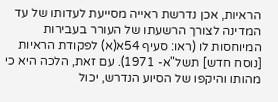הראיות, אכן נדרשת ראייה מסייעת לעדותו של עד המדינה לצורך הרשעתו של העורר בעבירות המיוחסות לו (ראו: סעיף 54א(א) לפקודת הראיות [נוסח חדש] תשל"א- 1971). עם זאת, הלכה היא כי מהותו והיקפו של הסיוע הנדרש, יכול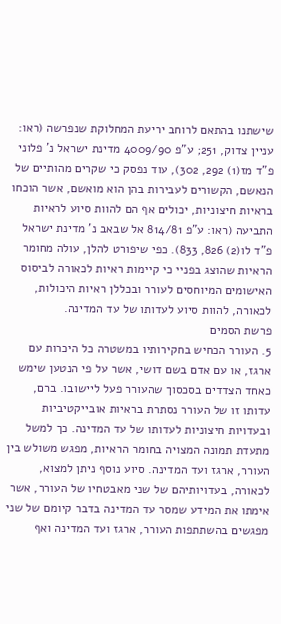שישתנו בהתאם לרוחב יריעת המחלוקת שנפרשה (ראו: עניין צדוק, 251; ע"פ 4009/90 מדינת ישראל נ' פלוני פ"ד מז(1) 292, 302), עוד נפסק כי שקרים מהותיים של הנאשם, הקשורים לעבירות בהן הוא מואשם, אשר הוכחו בראיות חיצוניות, יכולים אף הם להוות סיוע לראיות התביעה (ראו: ע"פ 814/81 אל שבאב נ' מדינת ישראל פ"ד לו(2) 826, 833). כפי שיפורט להלן, עולה מחומר הראיות שהוצג בפניי כי קיימות ראיות לכאורה לביסוס האישומים המיוחסים לעורר ובכללן ראיות היכולות, לכאורה, להוות סיוע לעדותו של עד המדינה.
פרשת הסמים
5. העורר הכחיש בחקירותיו במשטרה כל היכרות עם ארגז, או עם אדם בשם דושי, אשר על פי הנטען שימש כאחד הצדדים בסכסוך שהעורר פעל ליישובו. ברם, עדותו זו של העורר נסתרת בראיות אובייקטיביות ובעדויות חיצוניות לעדותו של עד המדינה. כך למשל מתעדת תמונה המצויה בחומר הראיות, מפגש משולש בין העורר, ארגז ועד המדינה. סיוע נוסף ניתן למצוא, לכאורה, בעדויותיהם של שני מאבטחיו של העורר, אשר אימתו את המידע שמסר עד המדינה בדבר קיומם של שני מפגשים בהשתתפות העורר, ארגז ועד המדינה ואף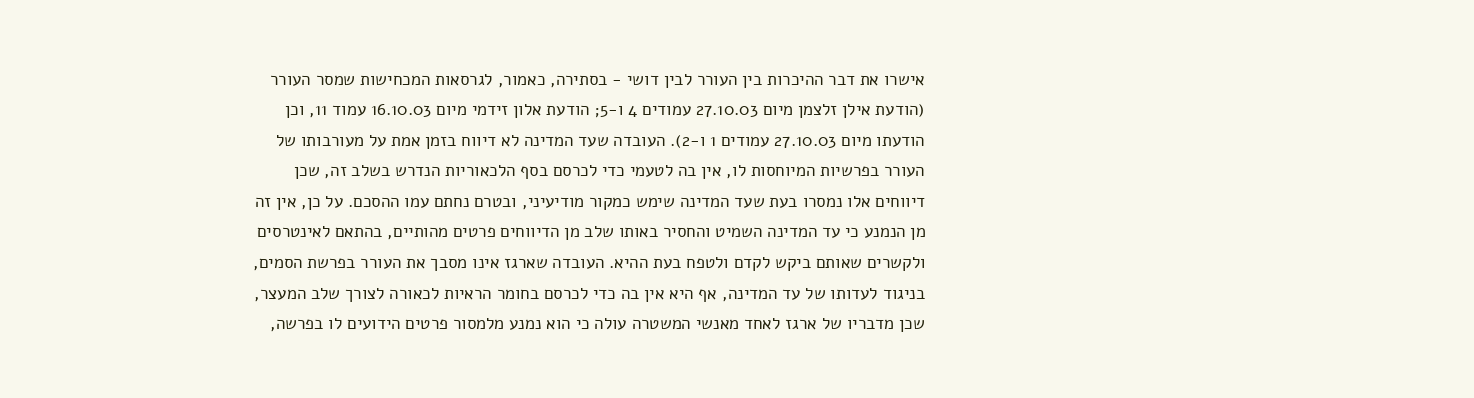אישרו את דבר ההיכרות בין העורר לבין דושי - בסתירה, כאמור, לגרסאות המכחישות שמסר העורר (הודעת אילן זלצמן מיום 27.10.03 עמודים 4 ו-5; הודעת אלון זידמי מיום 16.10.03 עמוד 11, וכן הודעתו מיום 27.10.03 עמודים 1 ו-2). העובדה שעד המדינה לא דיווח בזמן אמת על מעורבותו של העורר בפרשיות המיוחסות לו, אין בה לטעמי כדי לכרסם בסף הלכאוריות הנדרש בשלב זה, שכן דיווחים אלו נמסרו בעת שעד המדינה שימש כמקור מודיעיני, ובטרם נחתם עמו ההסכם. על כן, אין זה מן הנמנע כי עד המדינה השמיט והחסיר באותו שלב מן הדיווחים פרטים מהותיים, בהתאם לאינטרסים ולקשרים שאותם ביקש לקדם ולטפח בעת ההיא. העובדה שארגז אינו מסבך את העורר בפרשת הסמים, בניגוד לעדותו של עד המדינה, אף היא אין בה כדי לכרסם בחומר הראיות לכאורה לצורך שלב המעצר, שכן מדבריו של ארגז לאחד מאנשי המשטרה עולה כי הוא נמנע מלמסור פרטים הידועים לו בפרשה,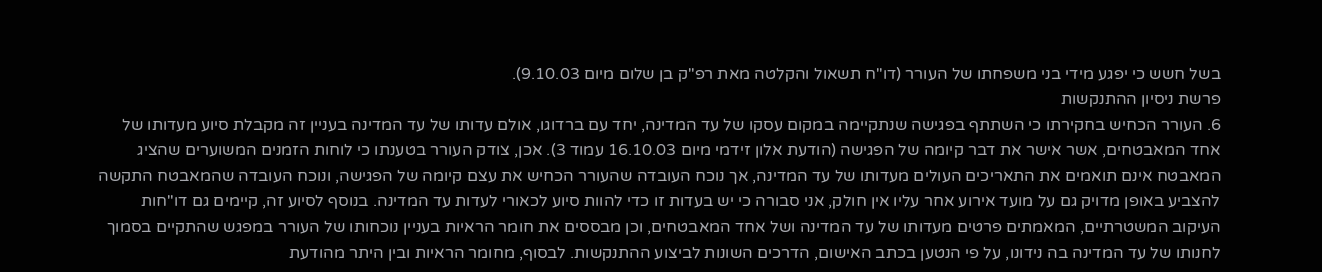בשל חשש כי יפגע מידי בני משפחתו של העורר (דו"ח תשאול והקלטה מאת רפ"ק בן שלום מיום 9.10.03).
פרשת ניסיון ההתנקשות
6. העורר הכחיש בחקירתו כי השתתף בפגישה שנתקיימה במקום עסקו של עד המדינה, יחד עם ברדוגו, אולם עדותו של עד המדינה בעניין זה מקבלת סיוע מעדותו של אחד המאבטחים, אשר אישר את דבר קיומה של הפגישה (הודעת אלון זידמי מיום 16.10.03 עמוד 3). אכן, צודק העורר בטענתו כי לוחות הזמנים המשוערים שהציג המאבטח אינם תואמים את התאריכים העולים מעדותו של עד המדינה, אך נוכח העובדה שהעורר הכחיש את עצם קיומה של הפגישה, ונוכח העובדה שהמאבטח התקשה להצביע באופן מדויק גם על מועד אירוע אחר עליו אין חולק, אני סבורה כי יש בעדות זו כדי להוות סיוע לכאורי לעדות עד המדינה. בנוסף לסיוע זה, קיימים גם דו"חות העיקוב המשטרתיים, המאמתים פרטים מעדותו של עד המדינה ושל אחד המאבטחים, וכן מבססים את חומר הראיות בעניין נוכחותו של העורר במפגש שהתקיים בסמוך לחנותו של עד המדינה בה נידונו, על פי הנטען בכתב האישום, הדרכים השונות לביצוע ההתנקשות. לבסוף, מחומר הראיות ובין היתר מהודעת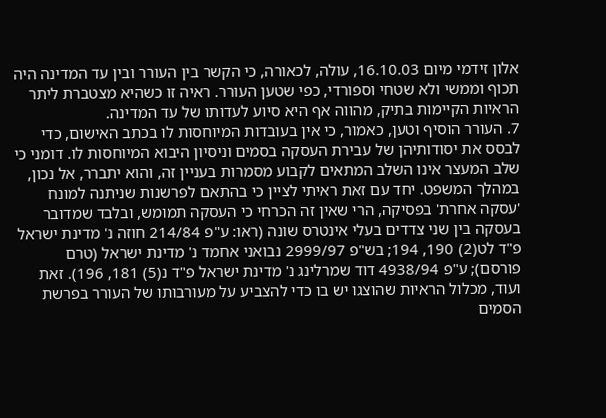אלון זידמי מיום 16.10.03, עולה, לכאורה, כי הקשר בין העורר ובין עד המדינה היה תכוף וממשי ולא שטחי וספורדי, כפי שטען העורר. ראיה זו כשהיא מצטברת ליתר הראיות הקיימות בתיק, מהווה אף היא סיוע לעדותו של עד המדינה.
7. העורר הוסיף וטען, כאמור, כי אין בעובדות המיוחסות לו בכתב האישום, כדי לבסס את יסודותיהן של עבירת העסקה בסמים וניסיון היבוא המיוחסות לו. דומני כי שלב המעצר אינו השלב המתאים לקבוע מסמרות בעניין זה, והוא יתברר, אל נכון, במהלך המשפט. יחד עם זאת ראיתי לציין כי בהתאם לפרשנות שניתנה למונח 'עסקה אחרת' בפסיקה, הרי שאין זה הכרחי כי העסקה תמומש, ובלבד שמדובר בעסקה בין שני צדדים בעלי אינטרס שונה (ראו: ע"פ 214/84 חוזה נ' מדינת ישראל פ"ד לט(2) 190, 194; בש"פ 2999/97 נבואני אחמד נ' מדינת ישראל (טרם פורסם); ע"פ 4938/94 דוד שמרלינג נ' מדינת ישראל פ"ד נ(5) 181, 196). זאת ועוד, מכלול הראיות שהוצגו יש בו כדי להצביע על מעורבותו של העורר בפרשת הסמים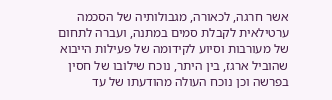אשר חרגה, לכאורה, מגבולותיה של הסכמה ערטילאית לקבלת סמים במתנה, ועברה לתחום של מעורבות וסיוע לקידומה של פעילות הייבוא שהוביל ארגז, בין היתר, נוכח שילובו של חסין בפרשה וכן נוכח העולה מהודעתו של עד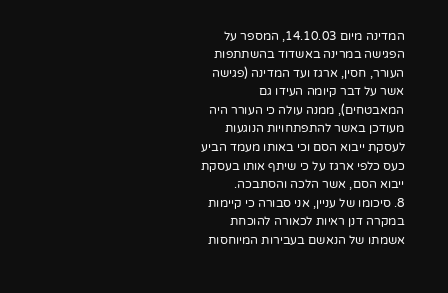המדינה מיום 14.10.03, המספר על הפגישה במרינה באשדוד בהשתתפות העורר, חסין, ארגז ועד המדינה (פגישה אשר על דבר קיומה העידו גם המאבטחים), ממנה עולה כי העורר היה מעודכן באשר להתפתחויות הנוגעות לעסקת ייבוא הסם וכי באותו מעמד הביע כעס כלפי ארגז על כי שיתף אותו בעסקת ייבוא הסם, אשר הלכה והסתבכה.
8. סיכומו של עניין, אני סבורה כי קיימות במקרה דנן ראיות לכאורה להוכחת אשמתו של הנאשם בעבירות המיוחסות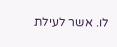לו. אשר לעילת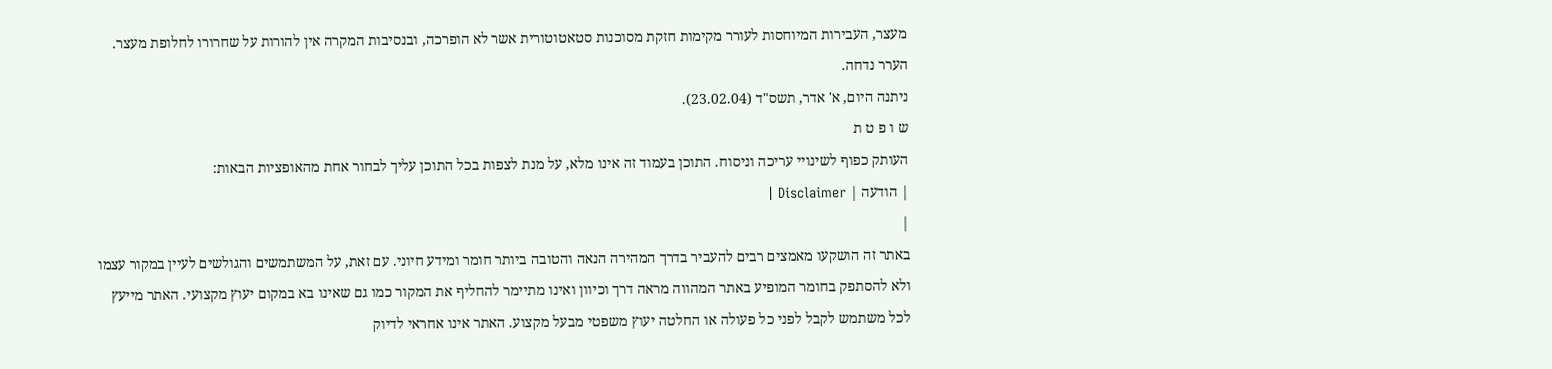מעצר, העבירות המיוחסות לעורר מקימות חזקת מסוכנות סטאטוטורית אשר לא הופרכה, ובנסיבות המקרה אין להורות על שחרורו לחלופת מעצר.
הערר נדחה.
ניתנה היום, א' אדר, תשס"ד (23.02.04).
ש ו פ ט ת
העותק כפוף לשינויי עריכה וניסוח. התוכן בעמוד זה אינו מלא, על מנת לצפות בכל התוכן עליך לבחור אחת מהאופציות הבאות:
| הודעה | Disclaimer |
|
באתר זה הושקעו מאמצים רבים להעביר בדרך המהירה הנאה והטובה ביותר חומר ומידע חיוני. עם זאת, על המשתמשים והגולשים לעיין במקור עצמו ולא להסתפק בחומר המופיע באתר המהווה מראה דרך וכיוון ואינו מתיימר להחליף את המקור כמו גם שאינו בא במקום יעוץ מקצועי. האתר מייעץ לכל משתמש לקבל לפני כל פעולה או החלטה יעוץ משפטי מבעל מקצוע. האתר אינו אחראי לדיוק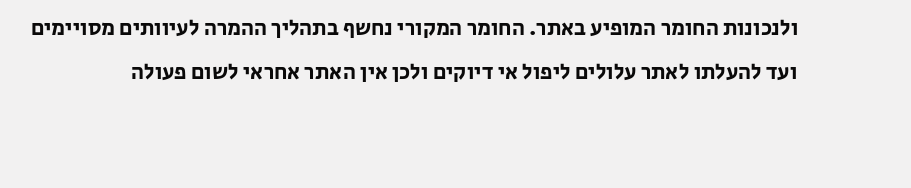ולנכונות החומר המופיע באתר. החומר המקורי נחשף בתהליך ההמרה לעיוותים מסויימים ועד להעלתו לאתר עלולים ליפול אי דיוקים ולכן אין האתר אחראי לשום פעולה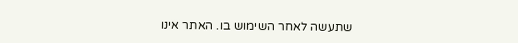שתעשה לאחר השימוש בו. האתר אינו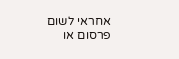אחראי לשום פרסום או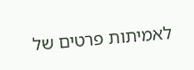לאמיתות פרטים של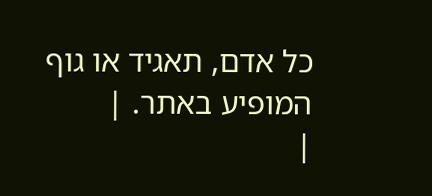כל אדם, תאגיד או גוף המופיע באתר. |
|